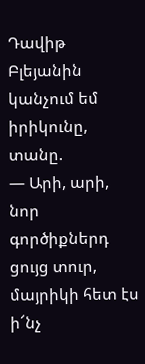Դավիթ Բլեյանին կանչում եմ իրիկունը, տանը.
— Արի, արի, նոր գործիքներդ ցույց տուր, մայրիկի հետ էս ի՜նչ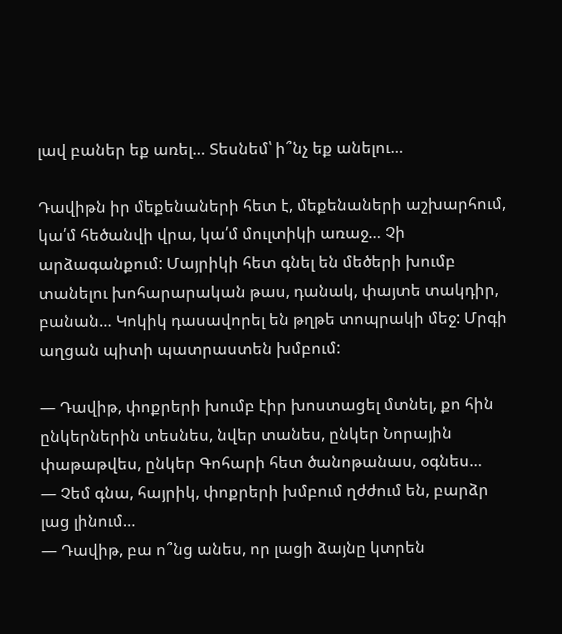լավ բաներ եք առել… Տեսնեմ՝ ի՞նչ եք անելու…

Դավիթն իր մեքենաների հետ է, մեքենաների աշխարհում, կա՛մ հեծանվի վրա, կա՛մ մուլտիկի առաջ… Չի արձագանքում: Մայրիկի հետ գնել են մեծերի խումբ տանելու խոհարարական թաս, դանակ, փայտե տակդիր, բանան… Կոկիկ դասավորել են թղթե տոպրակի մեջ: Մրգի աղցան պիտի պատրաստեն խմբում:

— Դավիթ, փոքրերի խումբ էիր խոստացել մտնել, քո հին ընկերներին տեսնես, նվեր տանես, ընկեր Նորային փաթաթվես, ընկեր Գոհարի հետ ծանոթանաս, օգնես…
— Չեմ գնա, հայրիկ, փոքրերի խմբում ղժժում են, բարձր լաց լինում…
— Դավիթ, բա ո՞նց անես, որ լացի ձայնը կտրեն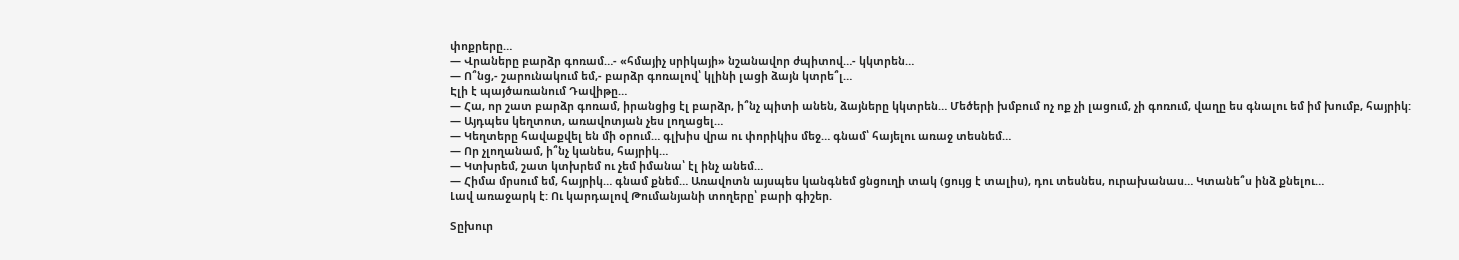փոքրերը…
— Վրաները բարձր գոռամ…- «հմայիչ սրիկայի» նշանավոր ժպիտով…- կկտրեն…
— Ո՞նց,- շարունակում եմ,- բարձր գոռալով՝ կլինի լացի ձայն կտրե՞լ…
Էլի է պայծառանում Դավիթը…
— Հա, որ շատ բարձր գոռամ, իրանցից էլ բարձր, ի՞նչ պիտի անեն, ձայները կկտրեն… Մեծերի խմբում ոչ ոք չի լացում, չի գոռում, վաղը ես գնալու եմ իմ խումբ, հայրիկ:
— Այդպես կեղտոտ, առավոտյան չես լողացել…
— Կեղտերը հավաքվել են մի օրում… գլխիս վրա ու փորիկիս մեջ… գնամ՝ հայելու առաջ տեսնեմ…
— Որ չլողանամ, ի՞նչ կանես, հայրիկ…
— Կտխրեմ, շատ կտխրեմ ու չեմ իմանա՝ էլ ինչ անեմ…
— Հիմա մրսում եմ, հայրիկ… գնամ քնեմ… Առավոտն այսպես կանգնեմ ցնցուղի տակ (ցույց է տալիս), դու տեսնես, ուրախանաս… Կտանե՞ս ինձ քնելու…
Լավ առաջարկ է: Ու կարդալով Թումանյանի տողերը՝ բարի գիշեր.

Տըխուր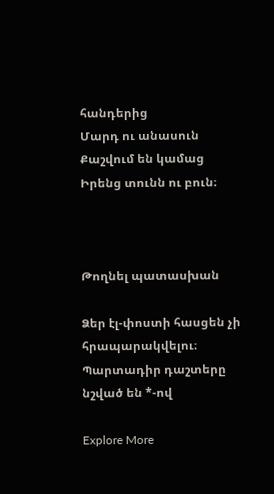հանդերից
Մարդ ու անասուն
Քաշվում են կամաց
Իրենց տունն ու բուն։



Թողնել պատասխան

Ձեր էլ-փոստի հասցեն չի հրապարակվելու։ Պարտադիր դաշտերը նշված են *-ով

Explore More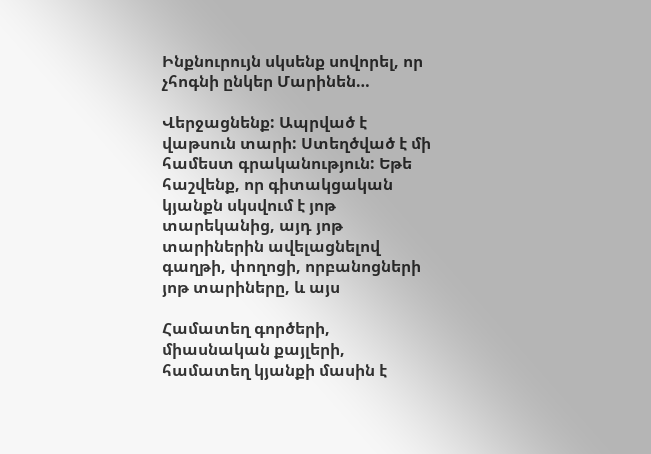Ինքնուրույն սկսենք սովորել, որ չհոգնի ընկեր Մարինեն…

Վերջացնենք: Ապրված է վաթսուն տարի: Ստեղծված է մի համեստ գրականություն: Եթե հաշվենք, որ գիտակցական կյանքն սկսվում է յոթ տարեկանից, այդ յոթ տարիներին ավելացնելով գաղթի, փողոցի, որբանոցների յոթ տարիները, և այս

Համատեղ գործերի, միասնական քայլերի, համատեղ կյանքի մասին է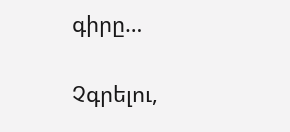գիրը…

Չգրելու,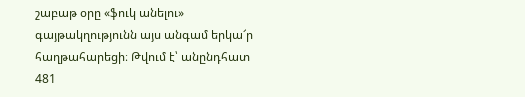շաբաթ օրը «ֆուկ անելու» գայթակղությունն այս անգամ երկա՜ր հաղթահարեցի։ Թվում է՝ անընդհատ 481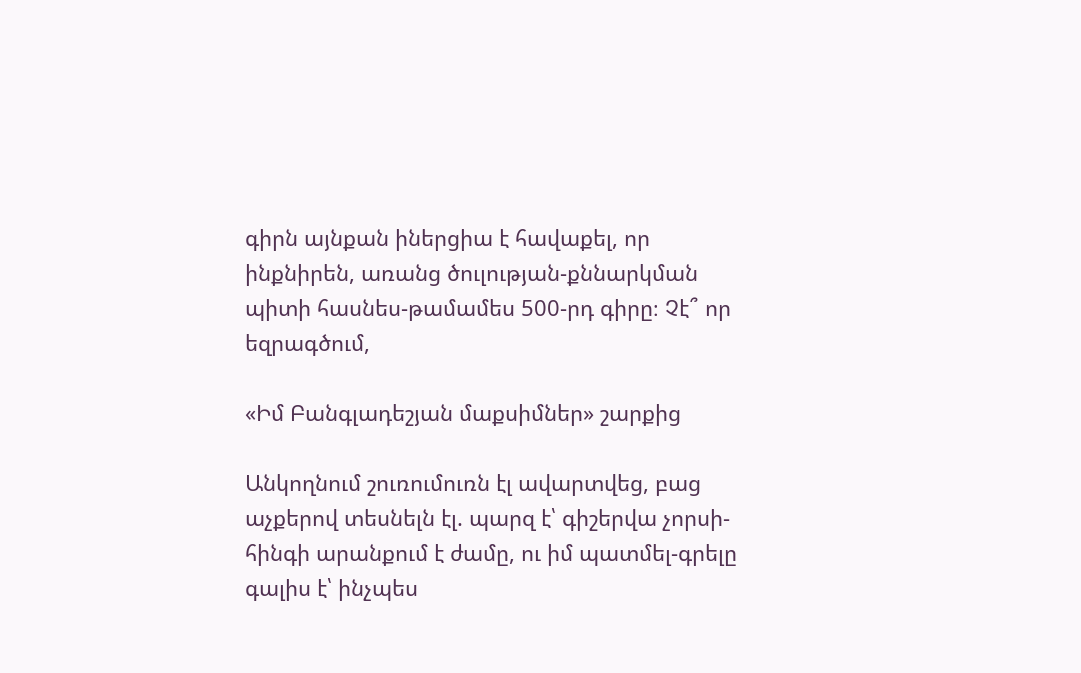գիրն այնքան իներցիա է հավաքել, որ ինքնիրեն, առանց ծուլության-քննարկման պիտի հասնես-թամամես 500-րդ գիրը։ Չէ՞ որ եզրագծում,

«Իմ Բանգլադեշյան մաքսիմներ» շարքից

Անկողնում շուռումուռն էլ ավարտվեց, բաց աչքերով տեսնելն էլ. պարզ է՝ գիշերվա չորսի-հինգի արանքում է ժամը, ու իմ պատմել-գրելը գալիս է՝ ինչպես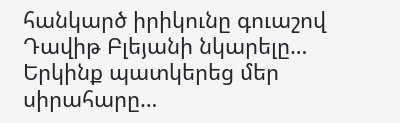հանկարծ իրիկունը գուաշով Դավիթ Բլեյանի նկարելը… Երկինք պատկերեց մեր սիրահարը…